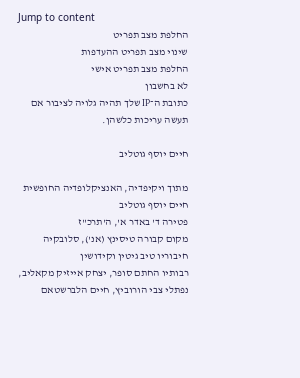Jump to content
החלפת מצב תפריט
שינוי מצב תפריט ההעדפות
החלפת מצב תפריט אישי
לא בחשבון
כתובת ה־IP שלך תהיה גלויה לציבור אם תעשה עריכות כלשהן.

חיים יוסף גוטליב

מתוך ויקיפדיה, האנציקלופדיה החופשית
חיים יוסף גוטליב
פטירה ד' באדר א', ה'תרכ"ז
מקום קבורה טיסינץ (אנ'), סלובקיה
חיבוריו טיב גיטין וקידושין
רבותיו החתם סופר, יצחק אייזיק מקאליב, נפתלי צבי הורוביץ, חיים הלברשטאם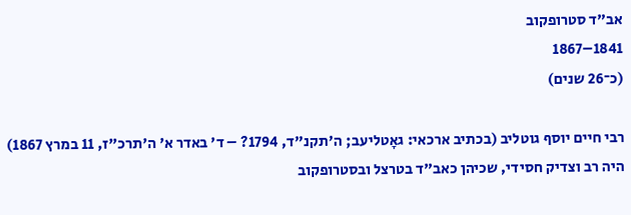אב"ד סטרופקוב
1841–1867
(כ־26 שנים)

רבי חיים יוסף גוטליב (בכתיב ארכאי: גאָטליעב; ה'תקנ"ד, 1794? – ד' באדר א' ה'תרכ"ז, 11 במרץ 1867) היה רב וצדיק חסידי, שכיהן כאב"ד בטרצל ובסטרופקוב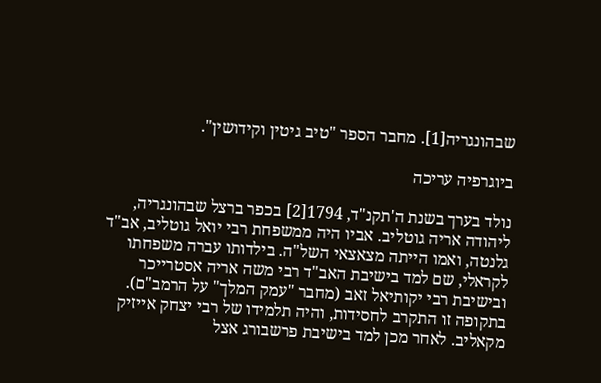שבהונגריה[1]. מחבר הספר "טיב גיטין וקידושין".

ביוגרפיה עריכה

נולד בערך בשנת ה'תקנ"ד, 1794[2] בכפר ברצל שבהונגריה, ליהודה אריה גוטליב. אביו היה ממשפחת רבי יואל גוטליב, אב"ד גלנטה, ואמו הייתה מצאצאי השל"ה. בילדותו עברה משפחתו לקראלי, שם למד בישיבת האב"ד רבי משה אריה אסטרייכר ובישיבת רבי יקותיאל זאב (מחבר "עמק המלך" על הרמב"ם). בתקופה זו התקרב לחסידות, והיה תלמידו של רבי יצחק אייזיק מקאליב. לאחר מכן למד בישיבת פרשבורג אצל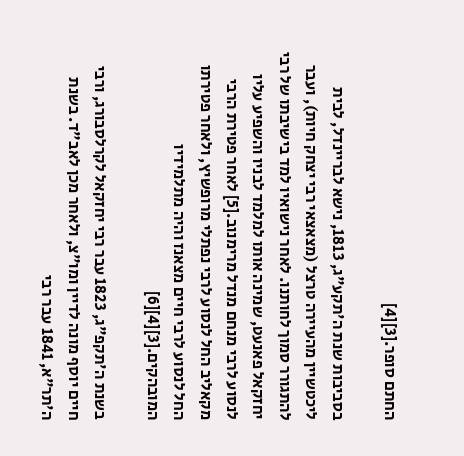החתם סופר.[3][4]

בסביבות שנת ה'תקע"ג, 1813, נישא לבריינדל, לבית ליכטשיין מהעיירה טרצל (מצאצאי רבי יצחק חיות), ועבר להתגורר סמוך לחותנו. לאחר נישואיו למד בישיבתו של רבי יחזקאל פאנעט, שמינה אותו למלמד לבניו והשפיע עליו לנסוע לרבי מנחם מנדל מרימנוב.[5] לאחר פטירת הרבי מקאליב החל לנסוע לרבי נפתלי מרופשיץ, ולאחר פטירתו החל לנסוע לרבי חיים מצאנז והיה מתלמידיו המובהקים.[3][4][6]

בשנת ה'תקפ"ג, 1823 עבר רבי יחזקאל לקרלסבורג, ורבי חיים יוסף מונה לדיין ומו"צ, ולאחר מכן לאב"ד. בשנת ה'תר"א, 1841 עבר רבי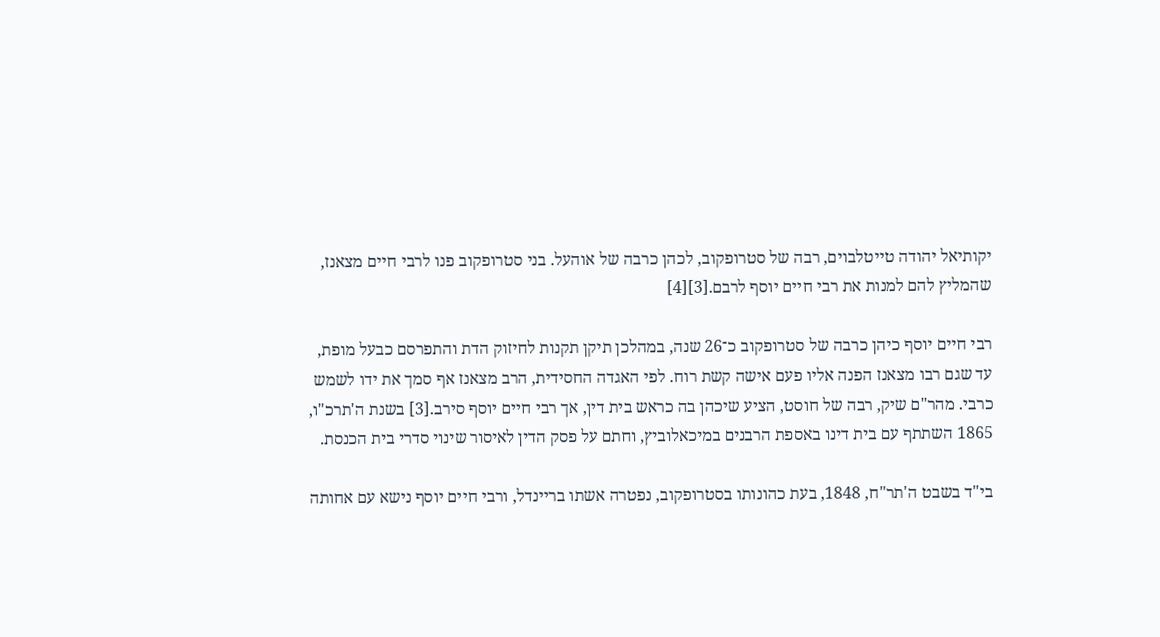יקותיאל יהודה טייטלבוים, רבה של סטרופקוב, לכהן כרבה של אוהעל. בני סטרופקוב פנו לרבי חיים מצאנז, שהמליץ להם למנות את רבי חיים יוסף לרבם.[3][4]

רבי חיים יוסף כיהן כרבה של סטרופקוב כ־26 שנה, במהלכן תיקן תקנות לחיזוק הדת והתפרסם כבעל מופת, עד שגם רבו מצאנז הפנה אליו פעם אישה קשת רוח. לפי האגדה החסידית, הרב מצאנז אף סמך את ידו לשמש כרבי. מהר"ם שיק, רבה של חוסט, הציע שיכהן בה כראש בית דין, אך רבי חיים יוסף סירב.[3] בשנת ה'תרכ"ו, 1865 השתתף עם בית דינו באספת הרבנים במיכאלוביץ, וחתם על פסק הדין לאיסור שינוי סדרי בית הכנסת.

בי"ד בשבט ה'תר"ח, 1848, בעת כהונותו בסטרופקוב, נפטרה אשתו בריינדל, ורבי חיים יוסף נישא עם אחותה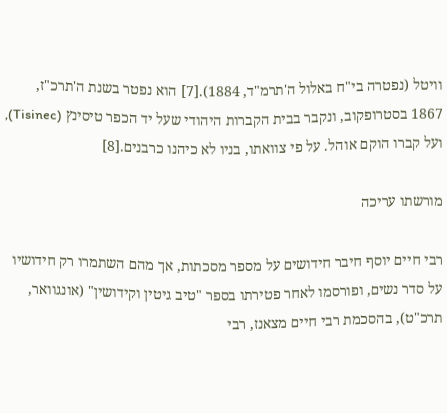וויטל (נפטרה בי"ח באלול ה'תרמ"ד, 1884).[7] הוא נפטר בשנת ה'תרכ"ז, 1867 בסטרופקוב, ונקבר בבית הקברות היהודי שעל יד הכפר טיסינץ (Tisinec), ועל קברו הוקם אוהל. על פי צוואתו, בניו לא כיהנו כרבנים.[8]

מורשתו עריכה

רבי חיים יוסף חיבר חידושים על מספר מסכתות, אך מהם השתמרו רק חידושיו על סדר נשים, ופורסמו לאחר פטירתו בספר "טיב גיטין וקידושין" (אונגוואר, תרכ"ט), בהסכמת רבי חיים מצאנז, רבי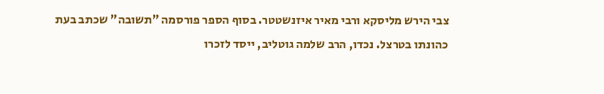צבי הירש מליסקא ורבי מאיר איזנשטטר. בסוף הספר פורסמה "תשובה" שכתב בעת כהונתו בטרצל. נכדו, הרב שלמה גוטליב, ייסד לזכרו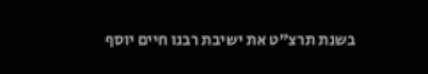בשנת תרצ"ט את ישיבת רבנו חיים יוסף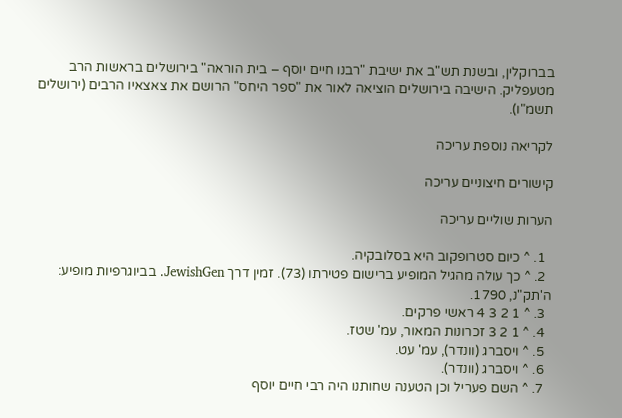בברוקלין, ובשנת תש"ב את ישיבת "רבנו חיים יוסף – בית הוראה" בירושלים בראשות הרב מטעפליק. הישיבה בירושלים הוציאה לאור את "ספר היחס" הרושם את צאצאיו הרבים (ירושלים תשמ"ו).

לקריאה נוספת עריכה

קישורים חיצוניים עריכה

הערות שוליים עריכה

  1. ^ כיום סטרופקוב היא בסלובקיה.
  2. ^ כך עולה מהגיל המופיע ברישום פטירתו (73). זמין דרך JewishGen. בביוגרפיות מופיע: ה'תק"נ, 1790.
  3. ^ 1 2 3 4 ראשי פרקים.
  4. ^ 1 2 3 זכרונות המאור, עמ' שטז.
  5. ^ ויסברג (וונדר), עמ' עט.
  6. ^ ויסברג (וונדר).
  7. ^ השם פעריל וכן הטענה שחותנו היה רבי חיים יוסף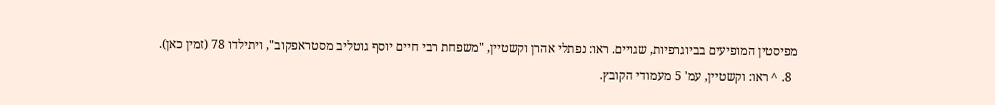מפיסטין המופיעים בביוגרפיות, שגויים. ראו: נפתלי אהרן וקשטיין, "משפחת רבי חיים יוסף גוטליב מסטראפקוב", ויתילדו 78 (זמין כאן).
  8. ^ ראו: וקשטיין, עמ' 5 מעמודי הקובץ.